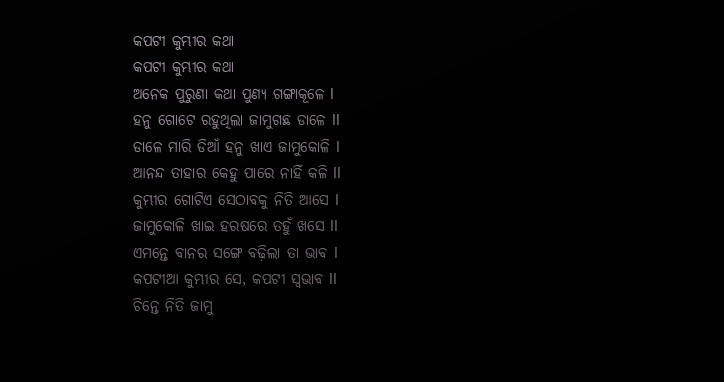କପଟୀ କୁମ୍ଭୀର କଥା
କପଟୀ କୁମ୍ଭୀର କଥା
ଅନେକ ପୁରୁଣା କଥା ପୁଣ୍ୟ ଗଙ୍ଗାକୂଳେ l
ହନୁ ଗୋଟେ ରହୁଥିଲା ଜାମୁଗଛ ଡାଳେ ll
ଡାଳେ ମାରି ଡିଆଁ ହନୁ ଖାଏ ଜାମୁକୋଳି l
ଆନନ୍ଦ ତାହାର କେହୁ ପାରେ ନାହିଁ କଳି ll
କୁମ୍ଭୀର ଗୋଟିଏ ସେଠାବକୁ ନିତି ଆସେ l
ଜାମୁକୋଳି ଖାଇ ହରଷରେ ତହୁଁ ଖସେ ll
ଏମନ୍ତେ ବାନର ସଙ୍ଗେ ବଢ଼ିଲା ତା ଭାବ l
କପଟୀଆ କୁମ୍ଭୀର ସେ, କପଟୀ ସ୍ୱଭାବ ll
ଚିନ୍ତେ ନିତି ଜାମୁ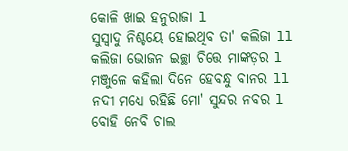କୋଳି ଖାଇ ହନୁରାଜା l
ସୁସ୍ୱାଦୁ ନିଶ୍ଚୟେ ହୋଇଥିବ ତା' କଲିଜା ll
କଲିଜା ଭୋଜନ ଇଚ୍ଛା ଚିତ୍ତେ ମାଙ୍କଡ଼ର l
ମଞ୍ଜୁଳେ କହିଲା ଦିନେ ହେବନ୍ଧୁ ବାନର ll
ନଦୀ ମଧ୍ୟେ ରହିଛି ମୋ' ସୁନ୍ଦର ନବର l
ବୋହି ନେବି ଚାଲ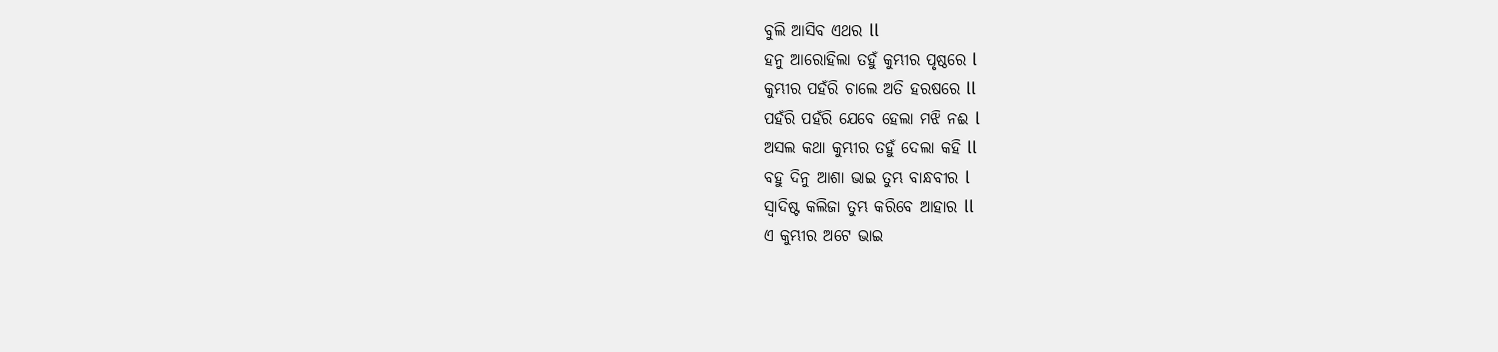ବୁଲି ଆସିବ ଏଥର ll
ହନୁ ଆରୋହିଲା ତହୁଁ କୁମ୍ଭୀର ପୃଷ୍ଠରେ l
କୁମ୍ଭୀର ପହଁରି ଚାଲେ ଅତି ହରଷରେ ll
ପହଁରି ପହଁରି ଯେବେ ହେଲା ମଝି ନଈ l
ଅସଲ କଥା କୁମ୍ଭୀର ତହୁଁ ଦେଲା କହି ll
ବହୁ ଦିନୁ ଆଶା ଭାଇ ତୁମ୍ଭ ବାନ୍ଧବୀର l
ସ୍ଵାଦିଷ୍ଟ କଲିଜା ତୁମ୍ଭ କରିବେ ଆହାର ll
ଏ କୁମ୍ଭୀର ଅଟେ ଭାଇ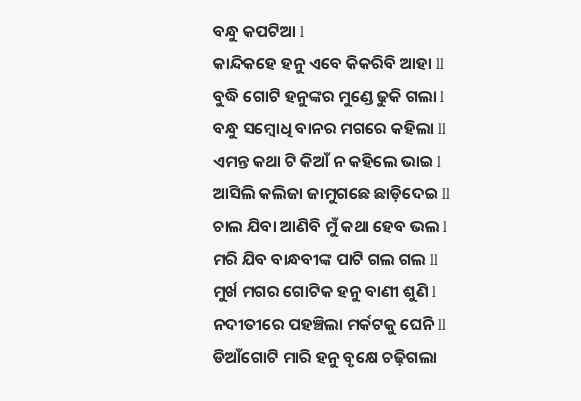ବନ୍ଧୁ କପଟିଆ l
କାନ୍ଦିକହେ ହନୁ ଏବେ କିକରିବି ଆହା ll
ବୁଦ୍ଧି ଗୋଟି ହନୁଙ୍କର ମୁଣ୍ଡେ ଢୁକି ଗଲା l
ବନ୍ଧୁ ସମ୍ବୋଧି ବାନର ମଗରେ କହିଲା ll
ଏମନ୍ତ କଥା ଟି କିଆଁ ନ କହିଲେ ଭାଇ l
ଆସିଲି କଲିଜା ଜାମୁଗଛେ ଛାଡ଼ିଦେଇ ll
ଚାଲ ଯିବା ଆଣିବି ମୁଁ କଥା ହେବ ଭଲ l
ମରି ଯିବ ବାନ୍ଧବୀଙ୍କ ପାଟି ଗଲ ଗଲ ll
ମୁର୍ଖ ମଗର ଗୋଟିକ ହନୁ ବାଣୀ ଶୁଣି l
ନଦୀତୀରେ ପହଞ୍ଚିଲା ମର୍କଟକୁ ଘେନି ll
ଡିଆଁଗୋଟି ମାରି ହନୁ ବୃକ୍ଷେ ଚଢ଼ିଗଲା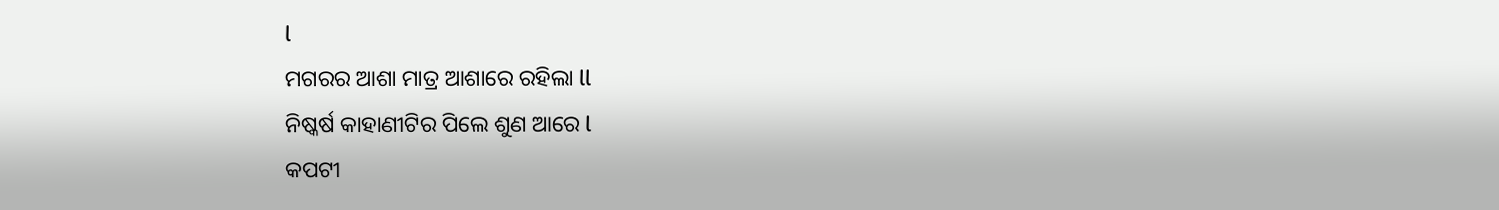l
ମଗରର ଆଶା ମାତ୍ର ଆଶାରେ ରହିଲା ll
ନିଷ୍କର୍ଷ କାହାଣୀଟିର ପିଲେ ଶୁଣ ଆରେ l
କପଟୀ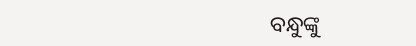ବନ୍ଧୁଙ୍କୁ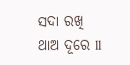ସଦା ରଖି ଥାଅ ଦୂରେ ll